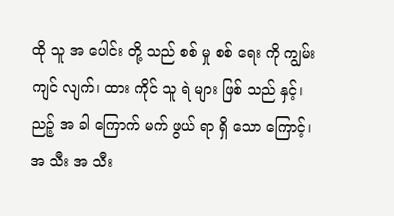ထို သူ အ ပေါင်း တို့ သည် စစ် မှု စစ် ရေး ကို ကျွမ်း ကျင် လျက်၊ ထား ကိုင် သူ ရဲ များ ဖြစ် သည် နှင့်၊ ညဉ့် အ ခါ ကြောက် မက် ဖွယ် ရာ ရှိ သော ကြောင့်၊ အ သီး အ သီး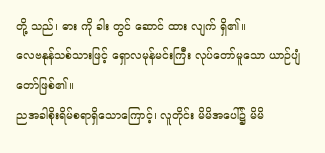တို့ သည်၊ ဓား ကို ခါး တွင် ဆောင် ထား လျက် ရှိ၏။
လေဗနုန်သစ်သားဖြင့် ရှောလမုန်မင်းကြီး လုပ်တော်မူသော ယာဉ်ပျံတော်ဖြစ်၏။
ညအခါစိုးရိမ်စရာရှိသောကြောင့်၊ လူတိုင်း မိမိအပေါ်၌ မိမိ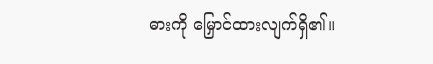ဓားကို မြှောင်ထားလျက်ရှိ၏။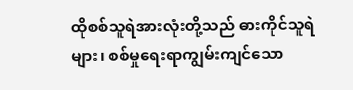ထိုစစ်သူရဲအားလုံးတို့သည် ဓားကိုင်သူရဲများ၊ စစ်မှုရေးရာကျွမ်းကျင်သော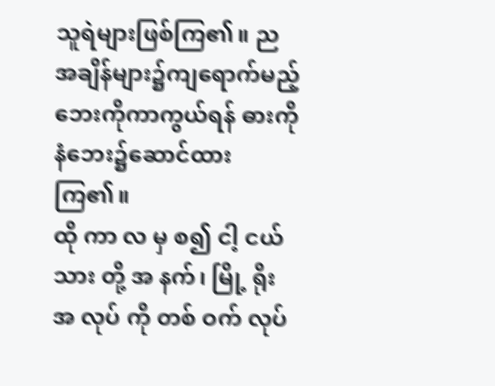သူရဲများဖြစ်ကြ၏။ ညအချိန်များ၌ကျရောက်မည့်ဘေးကိုကာကွယ်ရန် ဓားကို နံဘေး၌ဆောင်ထားကြ၏။
ထို ကာ လ မှ စ၍ ငါ့ ငယ် သား တို့ အ နက်၊ မြို့ ရိုး အ လုပ် ကို တစ် ဝက် လုပ်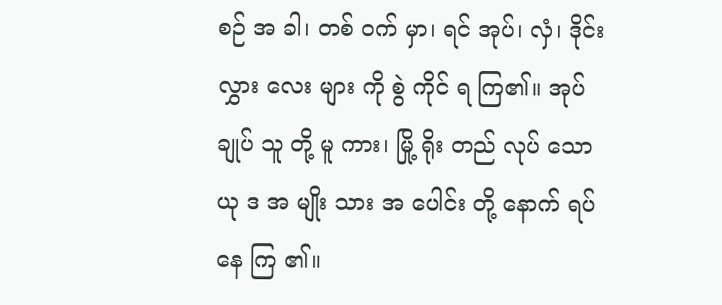စဉ် အ ခါ၊ တစ် ဝက် မှာ၊ ရင် အုပ်၊ လှံ၊ ဒိုင်း လွှား လေး များ ကို စွဲ ကိုင် ရ ကြ၏။ အုပ် ချုပ် သူ တို့ မူ ကား၊ မြို့ ရိုး တည် လုပ် သော ယု ဒ အ မျိုး သား အ ပေါင်း တို့ နောက် ရပ် နေ ကြ ၏။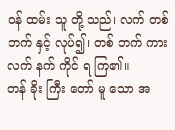ဝန် ထမ်း သူ တို့ သည်၊ လက် တစ် ဘက် နှင့် လုပ်၍၊ တစ် ဘက် ကား လက် နက် ကိုင် ရ ကြ၏။
တန် ခိုး ကြီး တော် မူ သော အ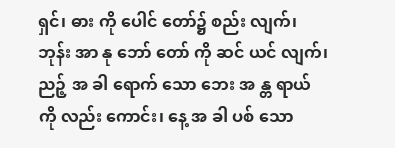ရှင်၊ ဓား ကို ပေါင် တော်၌ စည်း လျက်၊ ဘုန်း အာ နု ဘော် တော် ကို ဆင် ယင် လျက်၊
ညဉ့် အ ခါ ရောက် သော ဘေး အ န္တ ရာယ် ကို လည်း ကောင်း၊ နေ့ အ ခါ ပစ် သော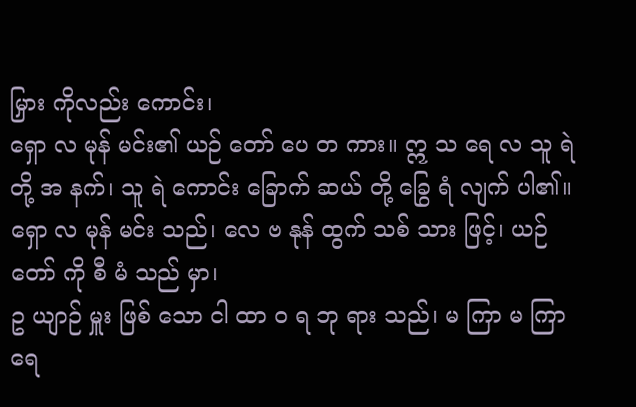မြှား ကိုလည်း ကောင်း၊
ရှော လ မုန် မင်း၏ ယဉ် တော် ပေ တ ကား။ ဣ သ ရေ လ သူ ရဲ တို့ အ နက်၊ သူ ရဲ ကောင်း ခြောက် ဆယ် တို့ ခြွေ ရံ လျက် ပါ၏။
ရှော လ မုန် မင်း သည်၊ လေ ဗ နုန် ထွက် သစ် သား ဖြင့်၊ ယဉ် တော် ကို စီ မံ သည် မှာ၊
ဥ ယျာဉ် မှူး ဖြစ် သော ငါ ထာ ဝ ရ ဘု ရား သည်၊ မ ကြာ မ ကြာ ရေ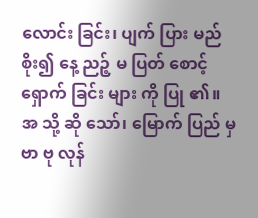လောင်း ခြင်း၊ ပျက် ပြား မည် စိုး၍ နေ့ ညဉ့် မ ပြတ် စောင့် ရှောက် ခြင်း များ ကို ပြု ၏။
အ သို့ ဆို သော်၊ မြောက် ပြည် မှ ဗာ ဗု လုန်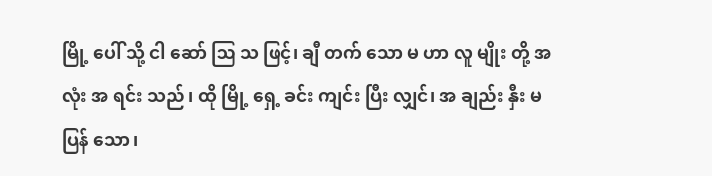မြို့ ပေါ် သို့ ငါ ဆော် ဩ သ ဖြင့်၊ ချီ တက် သော မ ဟာ လူ မျိုး တို့ အ လုံး အ ရင်း သည်၊ ထို မြို့ ရှေ့ ခင်း ကျင်း ပြီး လျှင်၊ အ ချည်း နှီး မ ပြန် သော၊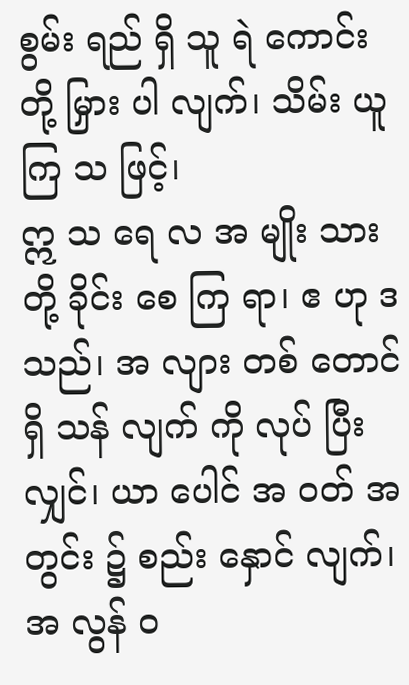စွမ်း ရည် ရှိ သူ ရဲ ကောင်း တို့ မြှား ပါ လျက်၊ သိမ်း ယူ ကြ သ ဖြင့်၊
ဣ သ ရေ လ အ မျိုး သား တို့ ခိုင်း စေ ကြ ရာ၊ ဧ ဟု ဒ သည်၊ အ လျား တစ် တောင် ရှိ သန် လျက် ကို လုပ် ပြီး လျှင်၊ ယာ ပေါင် အ ဝတ် အ တွင်း ၌ စည်း နှောင် လျက်၊ အ လွန် ဝ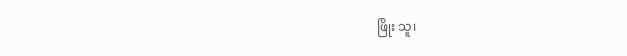ဖြိုး သူ၊